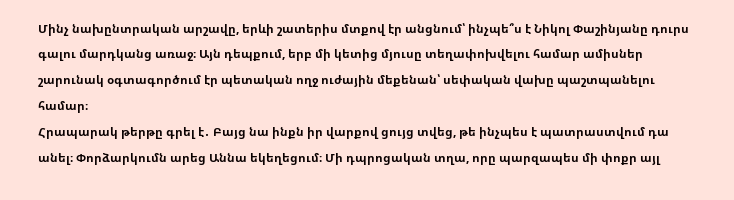Մինչ նախընտրական արշավը, երևի շատերիս մտքով էր անցնում՝ ինչպե՞ս է Նիկոլ Փաշինյանը դուրս գալու մարդկանց առաջ։ Այն դեպքում, երբ մի կետից մյուսը տեղափոխվելու համար ամիսներ շարունակ օգտագործում էր պետական ողջ ուժային մեքենան՝ սեփական վախը պաշտպանելու համար։
Հրապարակ թերթը գրել է․ Բայց նա ինքն իր վարքով ցույց տվեց, թե ինչպես է պատրաստվում դա անել։ Փորձարկումն արեց Աննա եկեղեցում։ Մի դպրոցական տղա, որը պարզապես մի փոքր այլ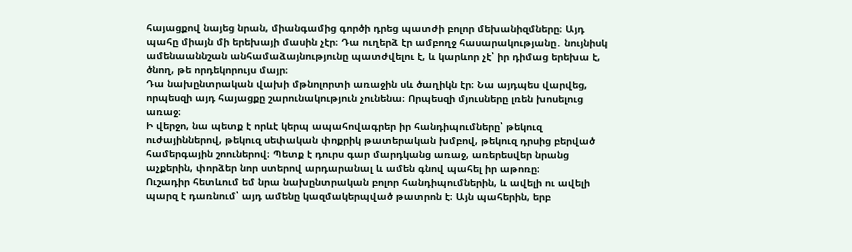հայացքով նայեց նրան, միանգամից գործի դրեց պատժի բոլոր մեխանիզմները։ Այդ պահը միայն մի երեխայի մասին չէր։ Դա ուղերձ էր ամբողջ հասարակությանը․ նույնիսկ ամենաաննշան անհամաձայնությունը պատժվելու է, և կարևոր չէ՝ իր դիմաց երեխա է, ծնող, թե որդեկորույս մայր։
Դա նախընտրական վախի մթնոլորտի առաջին սև ծաղիկն էր։ Նա այդպես վարվեց, որպեսզի այդ հայացքը շարունակություն չունենա։ Որպեսզի մյուսները լռեն խոսելուց առաջ։
Ի վերջո, նա պետք է որևէ կերպ ապահովագրեր իր հանդիպումները՝ թեկուզ ուժայիններով, թեկուզ սեփական փոքրիկ թատերական խմբով, թեկուզ դրսից բերված համերգային շոուներով։ Պետք է դուրս գար մարդկանց առաջ, առերեսվեր նրանց աչքերին, փորձեր նոր ստերով արդարանալ և ամեն գնով պահել իր աթոռը։
Ուշադիր հետևում եմ նրա նախընտրական բոլոր հանդիպումներին, և ավելի ու ավելի պարզ է դառնում՝ այդ ամենը կազմակերպված թատրոն է։ Այն պահերին, երբ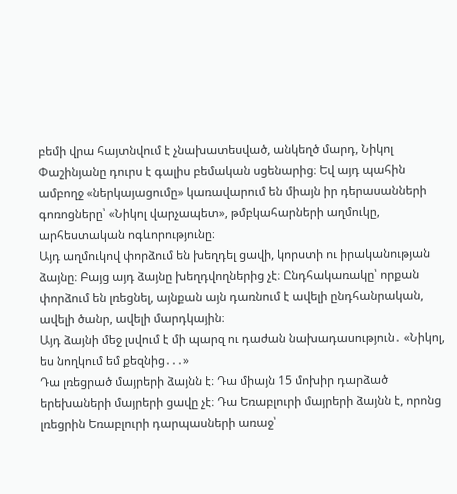բեմի վրա հայտնվում է չնախատեսված, անկեղծ մարդ, Նիկոլ Փաշինյանը դուրս է գալիս բեմական սցենարից։ Եվ այդ պահին ամբողջ «ներկայացումը» կառավարում են միայն իր դերասանների գոռոցները՝ «Նիկոլ վարչապետ», թմբկահարների աղմուկը, արհեստական ոգևորությունը։
Այդ աղմուկով փորձում են խեղդել ցավի, կորստի ու իրականության ձայնը։ Բայց այդ ձայնը խեղդվողներից չէ։ Ընդհակառակը՝ որքան փորձում են լռեցնել, այնքան այն դառնում է ավելի ընդհանրական, ավելի ծանր, ավելի մարդկային։
Այդ ձայնի մեջ լսվում է մի պարզ ու դաժան նախադասություն․ «Նիկոլ, ես նողկում եմ քեզնից․․․»
Դա լռեցրած մայրերի ձայնն է։ Դա միայն 15 մոխիր դարձած երեխաների մայրերի ցավը չէ։ Դա Եռաբլուրի մայրերի ձայնն է, որոնց լռեցրին Եռաբլուրի դարպասների առաջ՝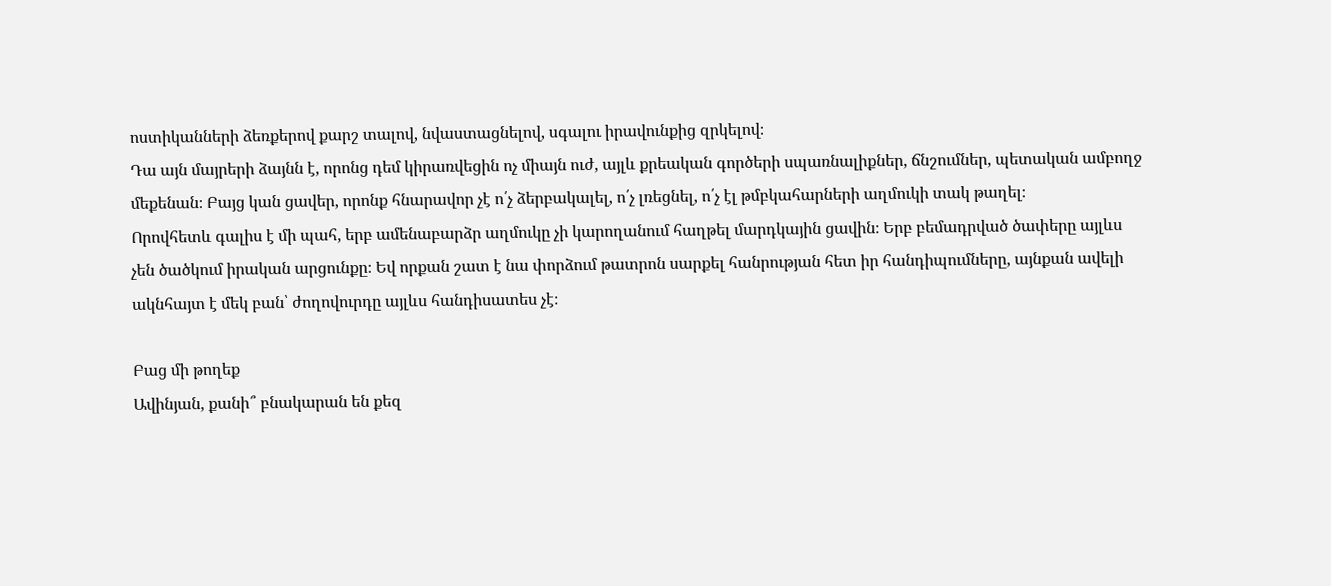ոստիկանների ձեռքերով քարշ տալով, նվաստացնելով, սգալու իրավունքից զրկելով։
Դա այն մայրերի ձայնն է, որոնց դեմ կիրառվեցին ոչ միայն ուժ, այլև քրեական գործերի սպառնալիքներ, ճնշումներ, պետական ամբողջ մեքենան։ Բայց կան ցավեր, որոնք հնարավոր չէ ո՛չ ձերբակալել, ո՛չ լռեցնել, ո՛չ էլ թմբկահարների աղմուկի տակ թաղել։
Որովհետև գալիս է մի պահ, երբ ամենաբարձր աղմուկը չի կարողանում հաղթել մարդկային ցավին։ Երբ բեմադրված ծափերը այլևս չեն ծածկում իրական արցունքը։ Եվ որքան շատ է նա փորձում թատրոն սարքել հանրության հետ իր հանդիպումները, այնքան ավելի ակնհայտ է մեկ բան՝ ժողովուրդը այլևս հանդիսատես չէ։

Բաց մի թողեք
Ավինյան, քանի՞ բնակարան են քեզ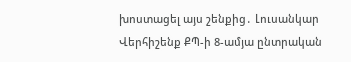խոստացել այս շենքից․ Լուսանկար
Վերհիշենք ՔՊ-ի 8-ամյա ընտրական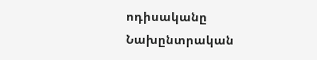ոդիսականը
Նախընտրական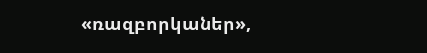«ռազբորկաներ»,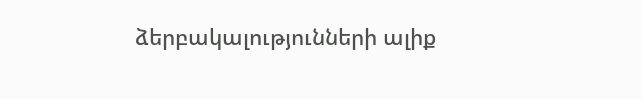ձերբակալությունների ալիք